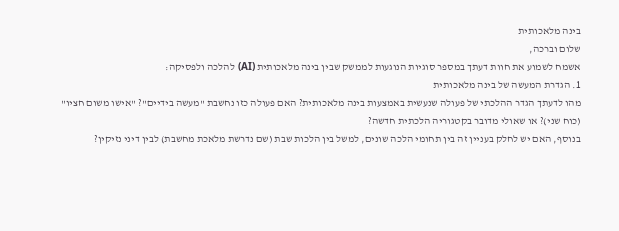בינה מלאכותית
שלום וברכה,
אשמח לשמוע את חוות דעתך במספר סוגיות הנוגעות לממשק שבין בינה מלאכותית (AI) להלכה ולפסיקה:
1. הגדרת המעשה של בינה מלאכותית
מהו לדעתך הגדר ההלכתי של פעולה שנעשית באמצעות בינה מלאכותית? האם פעולה כזו נחשבת "מעשה בידיים"? "אישו משום חציו" (כוח שני)? או שאולי מדובר בקטגוריה הלכתית חדשה?
בנוסף, האם יש לחלק בעניין זה בין תחומי הלכה שונים, למשל בין הלכות שבת (שם נדרשת מלאכת מחשבת) לבין דיני נזיקין?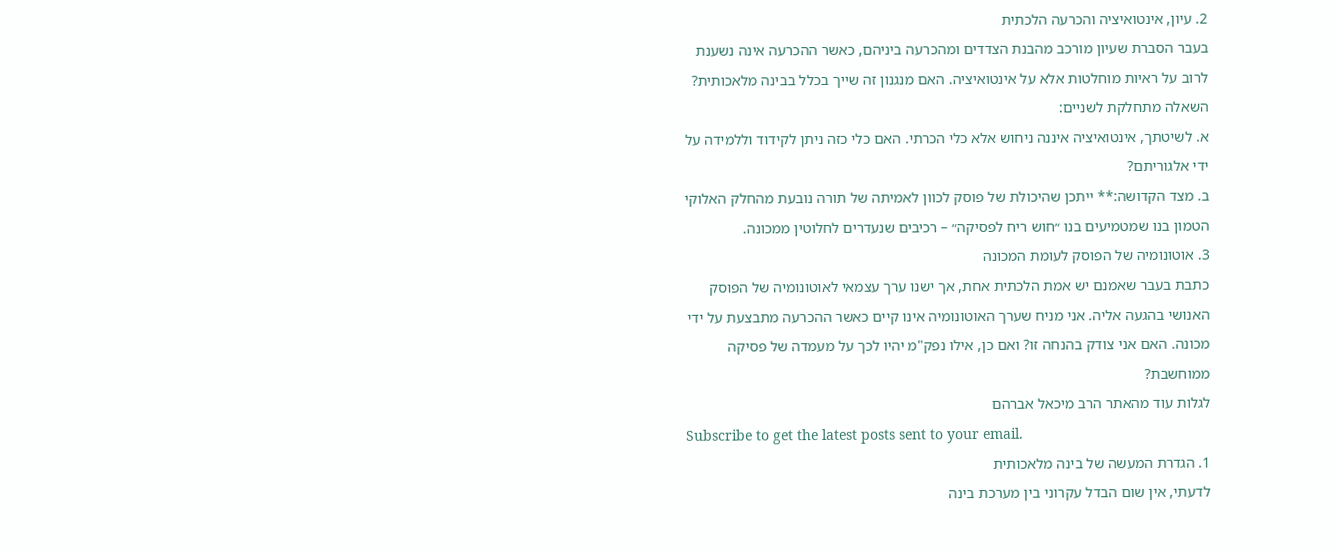2. עיון, אינטואיציה והכרעה הלכתית
בעבר הסברת שעיון מורכב מהבנת הצדדים ומהכרעה ביניהם, כאשר ההכרעה אינה נשענת לרוב על ראיות מוחלטות אלא על אינטואיציה. האם מנגנון זה שייך בכלל בבינה מלאכותית? השאלה מתחלקת לשניים:
א. לשיטתך, אינטואיציה איננה ניחוש אלא כלי הכרתי. האם כלי כזה ניתן לקידוד וללמידה על ידי אלגוריתם?
ב. מצד הקדושה:** ייתכן שהיכולת של פוסק לכוון לאמיתה של תורה נובעת מהחלק האלוקי הטמון בנו שמטמיעים בנו ״חוש ריח לפסיקה״ – רכיבים שנעדרים לחלוטין ממכונה.
3. אוטונומיה של הפוסק לעומת המכונה
כתבת בעבר שאמנם יש אמת הלכתית אחת, אך ישנו ערך עצמאי לאוטונומיה של הפוסק האנושי בהגעה אליה. אני מניח שערך האוטונומיה אינו קיים כאשר ההכרעה מתבצעת על ידי מכונה. האם אני צודק בהנחה זו? ואם כן, אילו נפק"מ יהיו לכך על מעמדה של פסיקה ממוחשבת?
לגלות עוד מהאתר הרב מיכאל אברהם
Subscribe to get the latest posts sent to your email.
1. הגדרת המעשה של בינה מלאכותית
לדעתי, אין שום הבדל עקרוני בין מערכת בינה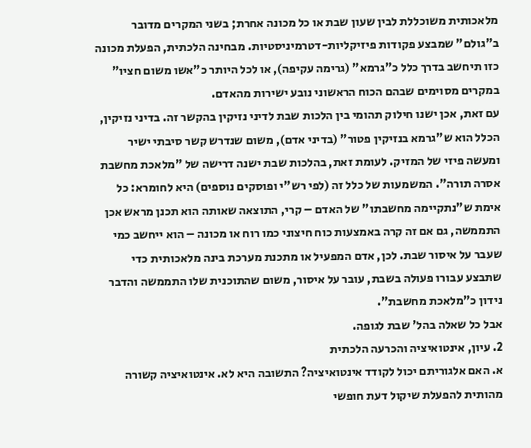מלאכותית משוכללת לבין שעון שבת או כל מכונה אחרת; בשני המקרים מדובר ב"גולם" שמבצע פקודות פיזיקליות-דטרמיניסטיות. מבחינה הלכתית, הפעלת מכונה כזו תיחשב בדרך כלל כ"גרמא" (גרימה עקיפה), או לכל היותר כ"אשו משום חציו" במקרים מסוימים שבהם הכוח הראשוני נובע ישירות מהאדם.
עם זאת, אכן ישנו חילוק תהומי בין הלכות שבת לדיני נזיקין בהקשר זה. בדיני נזיקין, הכלל הוא ש"גרמא בנזיקין פטור" (בדיני אדם), משום שנדרש קשר סיבתי ישיר ומעשה פיזי של המזיק. לעומת זאת, בהלכות שבת ישנה דרישה של "מלאכת מחשבת אסרה תורה". המשמעות של כלל זה (לפי רש"י ופוסקים נוספים) היא לחומרא: כל אימת ש"נתקיימה מחשבתו" של האדם – קרי, התוצאה שאותה הוא תכנן מראש אכן התממשה, גם אם זה קרה באמצעות כוח חיצוני כמו רוח או מכונה – הוא ייחשב כמי שעבר על איסור שבת. לכן, אדם המפעיל או מתכנת מערכת בינה מלאכותית כדי שתבצע עבורו פעולה בשבת, עובר על איסור, משום שהתוכנית שלו התממשה והדבר נידון כ"מלאכת מחשבת".
אבל כל שאלה בהל' שבת לגופה.
2. עיון, אינטואיציה והכרעה הלכתית
א. האם אלגוריתם יכול לקודד אינטואיציה? התשובה היא לא. אינטואיציה קשורה מהותית להפעלת שיקול דעת חופשי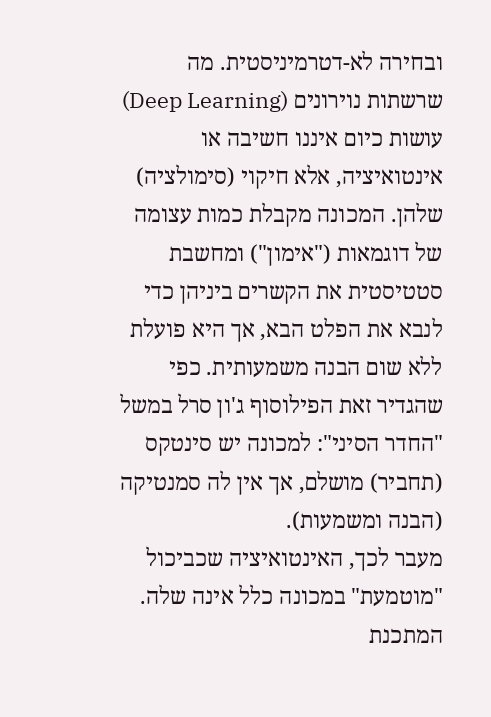ובחירה לא-דטרמיניסטית. מה שרשתות נוירונים (Deep Learning) עושות כיום איננו חשיבה או אינטואיציה, אלא חיקוי (סימולציה) שלהן. המכונה מקבלת כמות עצומה של דוגמאות ("אימון") ומחשבת סטטיסטית את הקשרים ביניהן כדי לנבא את הפלט הבא, אך היא פועלת ללא שום הבנה משמעותית. כפי שהגדיר זאת הפילוסוף ג'ון סרל במשל "החדר הסיני": למכונה יש סינטקס (תחביר) מושלם, אך אין לה סמנטיקה (הבנה ומשמעות).
מעבר לכך, האינטואיציה שכביכול "מוטמעת" במכונה כלל אינה שלה. המתכנת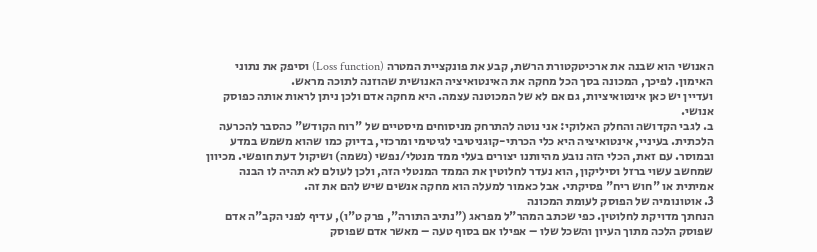האנושי הוא שבנה את ארכיטקטורת הרשת, קבע את פונקציית המטרה (Loss function) וסיפק את נתוני האימון. לפיכך, המכונה בסך הכל מחקה את האינטואיציה האנושית שהוזנה לתוכה מראש.
ועדיין יש כאן אינטואיציות, גם אם לא של המכוטנה עצמה. היא מחקה אדם ולכן ניתן לראות אותה כפוסק אנושי.
ב. לגבי הקדושה והחלק האלוקי: אני נוטה להתרחק מניסוחים מיסטיים של "רוח הקודש" כהסבר להכרעה הלכתית. בעיניי, אינטואיציה היא כלי הכרתי-קוגניטיבי לגיטימי ומרכזי, בדיוק כמו שהוא משמש במדע ובמוסר. עם זאת, הכלי הזה נובע מהיותנו יצורים בעלי ממד מנטלי/נפשי (נשמה) ושיקול דעת חופשי. מכיוון שמחשב עשוי ברזל וסיליקון, הוא נעדר לחלוטין את הממד המנטלי הזה, ולכן לעולם לא תהיה לו הבנה אמיתית או "חוש ריח" פסיקתי. אבל כאמור למעלה הוא מחקה אנשים שיש להם את זה.
3. אוטונומיה של הפוסק לעומת המכונה
הנחתך מדויקת לחלוטין. כפי שכתב המהר"ל מפראג ("נתיב התורה", פרק ט"ו), עדיף לפני הקב"ה אדם שפוסק הלכה מתוך העיון והשכל שלו – אפילו אם בסוף טעה – מאשר אדם שפוסק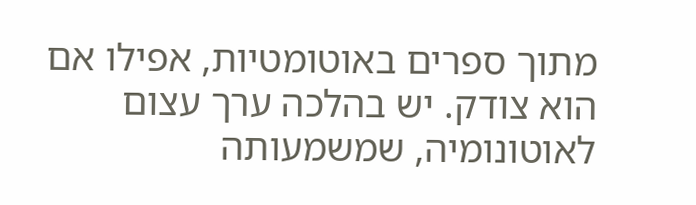מתוך ספרים באוטומטיות, אפילו אם הוא צודק. יש בהלכה ערך עצום לאוטונומיה, שמשמעותה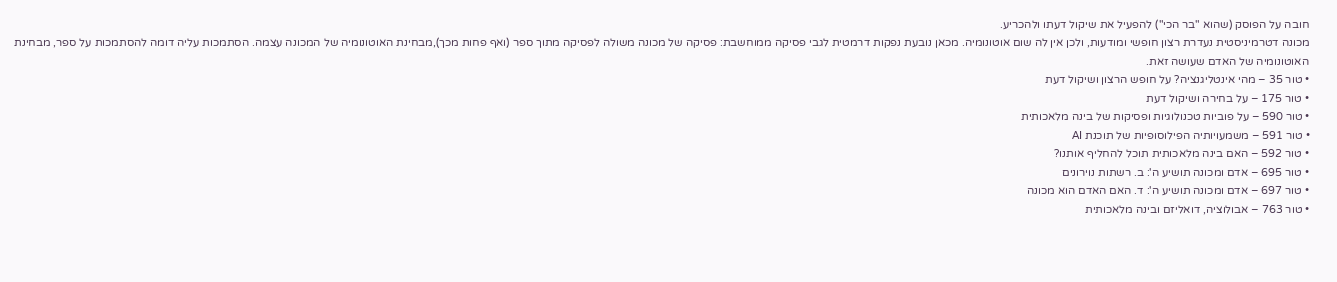חובה על הפוסק (שהוא "בר הכי") להפעיל את שיקול דעתו ולהכריע.
מכונה דטרמיניסטית נעדרת רצון חופשי ומודעות, ולכן אין לה שום אוטונומיה. מכאן נובעת נפקות דרמטית לגבי פסיקה ממוחשבת: פסיקה של מכונה משולה לפסיקה מתוך ספר (ואף פחות מכך),מבחינת האוטונומיה של המכונה עצמה. הסתמכות עליה דומה להסתמכות על ספר, מבחינת האוטונומיה של האדם שעושה זאת.
• טור 35 – מהי אינטליגנציה? על חופש הרצון ושיקול דעת
• טור 175 – על בחירה ושיקול דעת
• טור 590 – על פוביות טכנולוגיות ופסיקות של בינה מלאכותית
• טור 591 – משמעויותיה הפילוסופיות של תוכנת AI
• טור 592 – האם בינה מלאכותית תוכל להחליף אותנו?
• טור 695 – אדם ומכונה תושיע ה': ב. רשתות נוירונים
• טור 697 – אדם ומכונה תושיע ה': ד. האם האדם הוא מכונה
• טור 763 – אבולוציה, דואליזם ובינה מלאכותית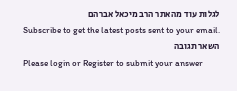לגלות עוד מהאתר הרב מיכאל אברהם
Subscribe to get the latest posts sent to your email.
השאר תגובה
Please login or Register to submit your answer